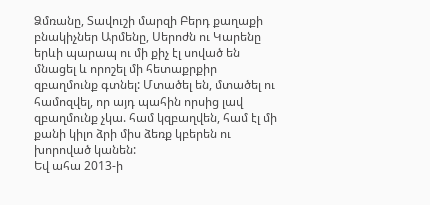Ձմռանը, Տավուշի մարզի Բերդ քաղաքի բնակիչներ Արմենը, Սերոժն ու Կարենը երևի պարապ ու մի քիչ էլ սոված են մնացել և որոշել մի հետաքրքիր զբաղմունք գտնել: Մտածել են, մտածել ու համոզվել, որ այդ պահին որսից լավ զբաղմունք չկա. համ կզբաղվեն, համ էլ մի քանի կիլո ձրի միս ձեռք կբերեն ու խորոված կանեն:
Եվ ահա 2013-ի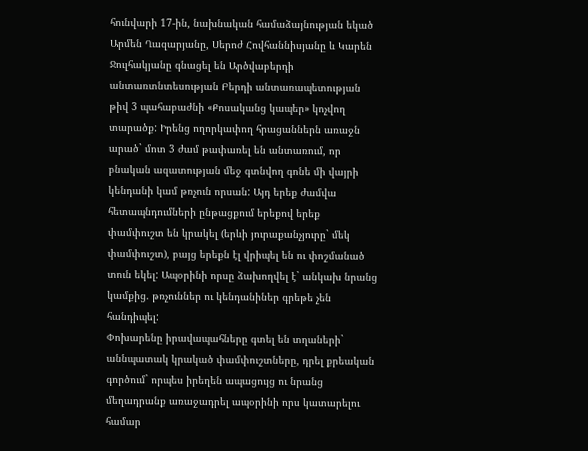հունվարի 17-ին, նախնական համաձայնության եկած Արմեն Ղազարյանը, Սերոժ Հովհաննիսյանը և Կարեն Ջուլհակյանը գնացել են Արծվաբերդի անտառտնտեսության Բերդի անտառապետության թիվ 3 պահաբաժնի «Քոսականց կապեր» կոչվող տարածք: Իրենց ողորկափող հրացաններն առաջն արած` մոտ 3 ժամ թափառել են անտառում, որ բնական ազատության մեջ գտնվող գոնե մի վայրի կենդանի կամ թռչուն որսան: Այդ երեք ժամվա հետապնդումների ընթացքում երեքով երեք փամփուշտ են կրակել (երևի յուրաքանչյուրը` մեկ փամփուշտ), բայց երեքն էլ վրիպել են ու փոշմանած տուն եկել: Ապօրինի որսը ձախողվել է` անկախ նրանց կամքից. թռչուններ ու կենդանիներ գրեթե չեն հանդիպել:
Փոխարենը իրավապահները գտել են տղաների` աննպատակ կրակած փամփուշտները, դրել քրեական գործում` որպես իրեղեն ապացույց ու նրանց մեղադրանք առաջադրել ապօրինի որս կատարելու համար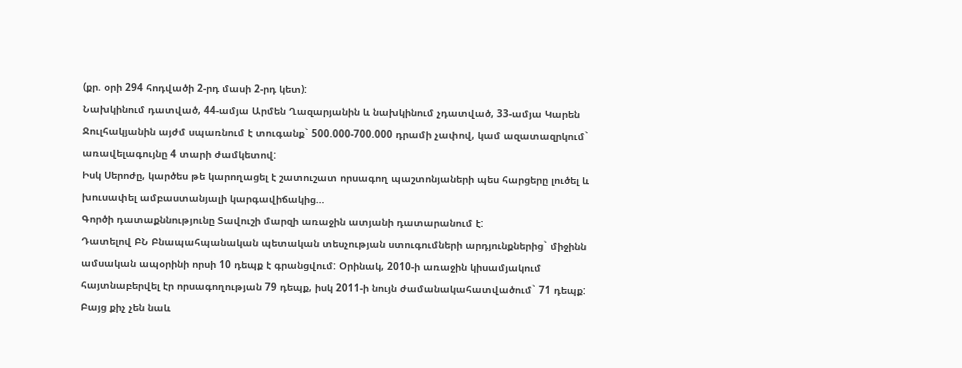(քր. օրի 294 հոդվածի 2-րդ մասի 2-րդ կետ):
Նախկինում դատված, 44-ամյա Արմեն Ղազարյանին և նախկինում չդատված, 33-ամյա Կարեն Ջուլհակյանին այժմ սպառնում է տուգանք` 500.000-700.000 դրամի չափով, կամ ազատազրկում` առավելագույնը 4 տարի ժամկետով:
Իսկ Սերոժը, կարծես թե կարողացել է շատուշատ որսագող պաշտոնյաների պես հարցերը լուծել և խուսափել ամբաստանյալի կարգավիճակից…
Գործի դատաքննությունը Տավուշի մարզի առաջին ատյանի դատարանում է:
Դատելով ԲՆ Բնապահպանական պետական տեսչության ստուգումների արդյունքներից` միջինն ամսական ապօրինի որսի 10 դեպք է գրանցվում: Օրինակ, 2010-ի առաջին կիսամյակում հայտնաբերվել էր որսագողության 79 դեպք, իսկ 2011-ի նույն ժամանակահատվածում` 71 դեպք:
Բայց քիչ չեն նաև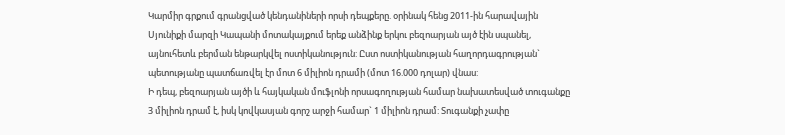Կարմիր գրքում գրանցված կենդանիների որսի դեպքերը. օրինակ հենց 2011-ին հարավային Սյունիքի մարզի Կապանի մոտակայքում երեք անձինք երկու բեզոարյան այծ էին սպանել, այնուհետև բերման ենթարկվել ոստիկանություն: Ըստ ոստիկանության հաղորդագրության` պետությանը պատճառվել էր մոտ 6 միլիոն դրամի (մոտ 16.000 դոլար) վնաս:
Ի դեպ, բեզոարյան այծի և հայկական մուֆլոնի որսագողության համար նախատեսված տուգանքը 3 միլիոն դրամ է, իսկ կովկասյան գորշ արջի համար` 1 միլիոն դրամ: Տուգանքի չափը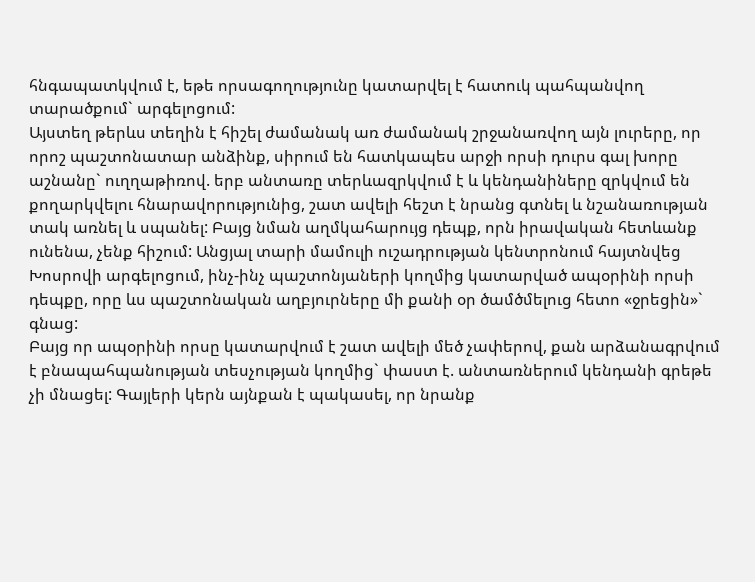հնգապատկվում է, եթե որսագողությունը կատարվել է հատուկ պահպանվող տարածքում` արգելոցում:
Այստեղ թերևս տեղին է հիշել ժամանակ առ ժամանակ շրջանառվող այն լուրերը, որ որոշ պաշտոնատար անձինք, սիրում են հատկապես արջի որսի դուրս գալ խորը աշնանը` ուղղաթիռով. երբ անտառը տերևազրկվում է և կենդանիները զրկվում են քողարկվելու հնարավորությունից, շատ ավելի հեշտ է նրանց գտնել և նշանառության տակ առնել և սպանել: Բայց նման աղմկահարույց դեպք, որն իրավական հետևանք ունենա, չենք հիշում: Անցյալ տարի մամուլի ուշադրության կենտրոնում հայտնվեց Խոսրովի արգելոցում, ինչ-ինչ պաշտոնյաների կողմից կատարված ապօրինի որսի դեպքը, որը ևս պաշտոնական աղբյուրները մի քանի օր ծամծմելուց հետո «ջրեցին»` գնաց:
Բայց որ ապօրինի որսը կատարվում է շատ ավելի մեծ չափերով, քան արձանագրվում է բնապահպանության տեսչության կողմից` փաստ է. անտառներում կենդանի գրեթե չի մնացել: Գայլերի կերն այնքան է պակասել, որ նրանք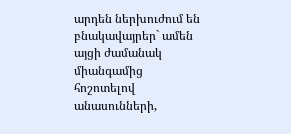արդեն ներխուժում են բնակավայրեր` ամեն այցի ժամանակ միանգամից հոշոտելով անասունների,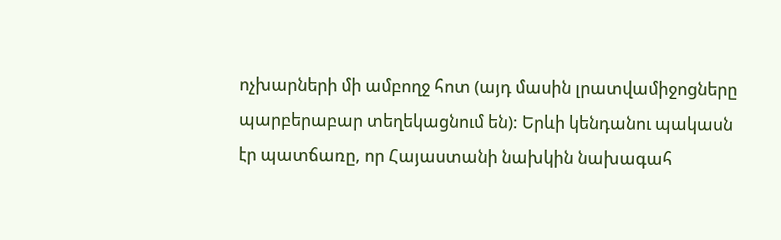ոչխարների մի ամբողջ հոտ (այդ մասին լրատվամիջոցները պարբերաբար տեղեկացնում են): Երևի կենդանու պակասն էր պատճառը, որ Հայաստանի նախկին նախագահ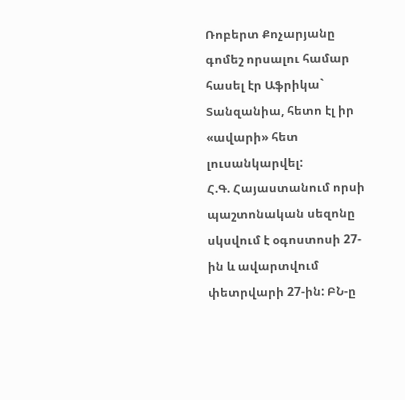Ռոբերտ Քոչարյանը գոմեշ որսալու համար հասել էր Աֆրիկա` Տանզանիա, հետո էլ իր «ավարի» հետ լուսանկարվել:
Հ.Գ. Հայաստանում որսի պաշտոնական սեզոնը սկսվում է օգոստոսի 27-ին և ավարտվում փետրվարի 27-ին: ԲՆ-ը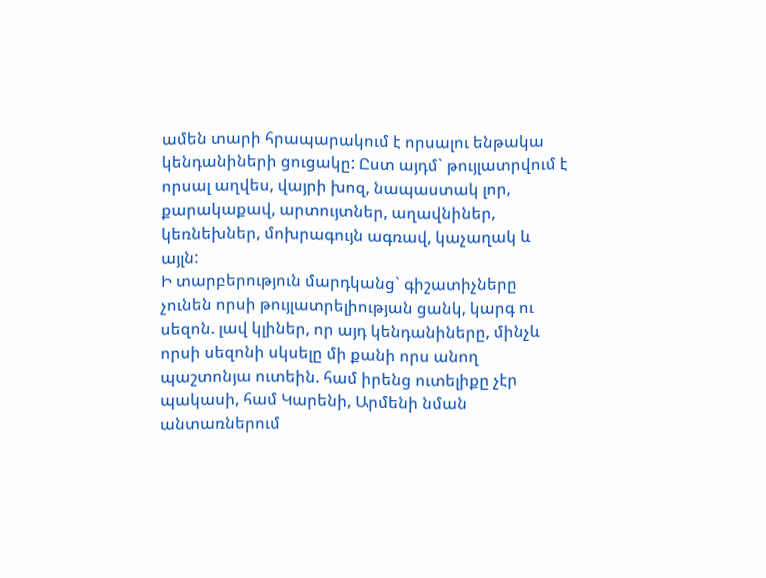ամեն տարի հրապարակում է որսալու ենթակա կենդանիների ցուցակը: Ըստ այդմ` թույլատրվում է որսալ աղվես, վայրի խոզ, նապաստակ լոր, քարակաքավ, արտույտներ, աղավնիներ, կեռնեխներ, մոխրագույն ագռավ, կաչաղակ և այլն:
Ի տարբերություն մարդկանց` գիշատիչները չունեն որսի թույլատրելիության ցանկ, կարգ ու սեզոն. լավ կլիներ, որ այդ կենդանիները, մինչև որսի սեզոնի սկսելը մի քանի որս անող պաշտոնյա ուտեին. համ իրենց ուտելիքը չէր պակասի, համ Կարենի, Արմենի նման անտառներում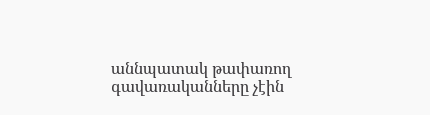աննպատակ թափառող գավառականները չէին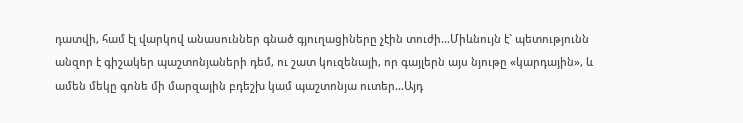դատվի, համ էլ վարկով անասուններ գնած գյուղացիները չէին տուժի…Միևնույն է` պետությունն անզոր է գիշակեր պաշտոնյաների դեմ, ու շատ կուզենայի, որ գայլերն այս նյութը «կարդային», և ամեն մեկը գոնե մի մարզային բդեշխ կամ պաշտոնյա ուտեր…Այդ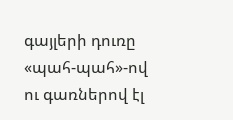գայլերի դուռը «պահ-պահ»-ով ու գառներով էլ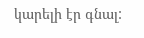կարելի էր գնալ: